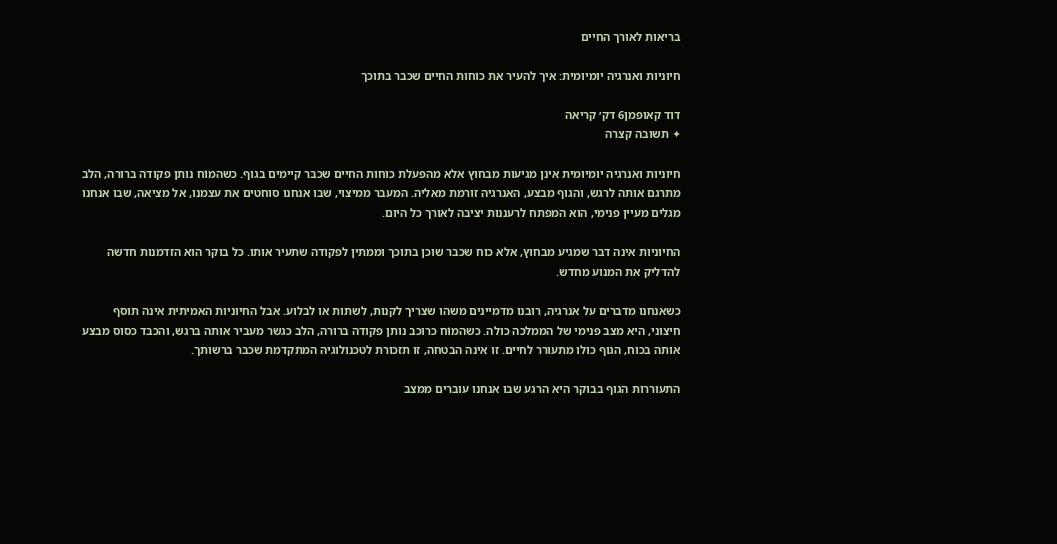בריאות לאורך החיים

חיוניות ואנרגיה יומיומית: איך להעיר את כוחות החיים שכבר בתוכך

דוד קאופמן6 דק׳ קריאה
✦ תשובה קצרה

חיוניות ואנרגיה יומיומית אינן מגיעות מבחוץ אלא מהפעלת כוחות החיים שכבר קיימים בגוף. כשהמוֹח נותן פקודה ברורה, הלב מתרגם אותה לרגש, והגוף מבצע, האנרגיה זורמת מאליה. המעבר ממיצוי, שבו אנחנו סוחטים את עצמנו, אל מציאה, שבו אנחנו מגלים מעיין פנימי, הוא המפתח לרעננות יציבה לאורך כל היום.

החיוניות אינה דבר שמגיע מבחוץ, אלא כוח שכבר שוכן בתוכך וממתין לפקודה שתעיר אותו. כל בוקר הוא הזדמנות חדשה להדליק את המנוע מחדש.

כשאנחנו מדברים על אנרגיה, רובנו מדמיינים משהו שצריך לקנות, לשתות או לבלוע. אבל החיוניות האמיתית אינה תוסף חיצוני, היא מצב פנימי של הממלכה כולה. כשהמוֹח כרוכב נותן פקודה ברורה, הלב כגשר מעביר אותה ברגש, והכבד כסוס מבצע אותה בכוח, הגוף כולו מתעורר לחיים. זו אינה הבטחה, זו תזכורת לטכנולוגיה המתקדמת שכבר ברשותך.

התעוררות הגוף בבוקר היא הרגע שבו אנחנו עוברים ממצב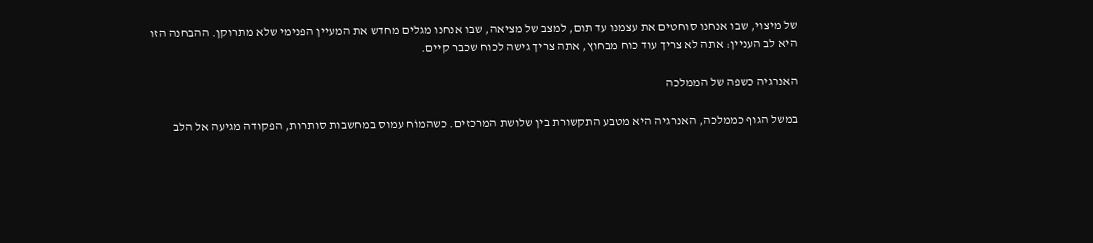של מיצוי, שבו אנחנו סוחטים את עצמנו עד תום, למצב של מציאה, שבו אנחנו מגלים מחדש את המעיין הפנימי שלא מתרוקן. ההבחנה הזו היא לב העניין: אתה לא צריך עוד כוח מבחוץ, אתה צריך גישה לכוח שכבר קיים.

האנרגיה כשפה של הממלכה

במשל הגוף כממלכה, האנרגיה היא מטבע התקשורת בין שלושת המרכזים. כשהמוֹח עמוס במחשבות סותרות, הפקודה מגיעה אל הלב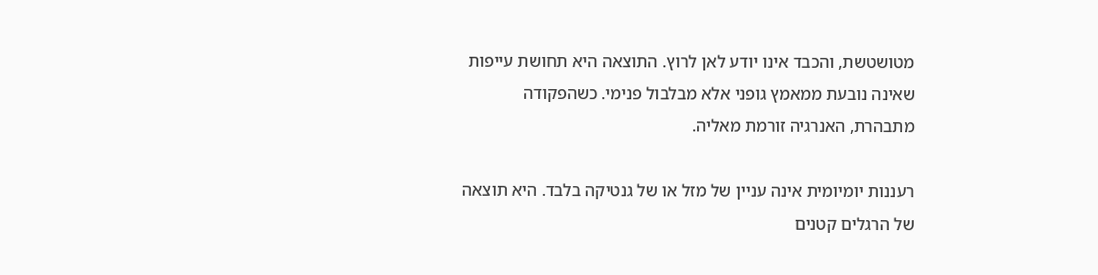מטושטשת, והכבד אינו יודע לאן לרוץ. התוצאה היא תחושת עייפות שאינה נובעת ממאמץ גופני אלא מבלבול פנימי. כשהפקודה מתבהרת, האנרגיה זורמת מאליה.

רעננות יומיומית אינה עניין של מזל או של גנטיקה בלבד. היא תוצאה של הרגלים קטנים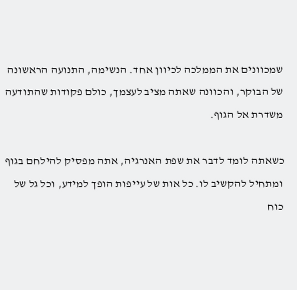שמכוונים את הממלכה לכיוון אחד. הנשימה, התנועה הראשונה של הבוקר, והכוונה שאתה מציב לעצמך, כולם פקודות שהתודעה משדרת אל הגוף.

כשאתה לומד לדבר את שפת האנרגיה, אתה מפסיק להילחם בגוף ומתחיל להקשיב לו. כל אות של עייפות הופך למידע, וכל גל של כוח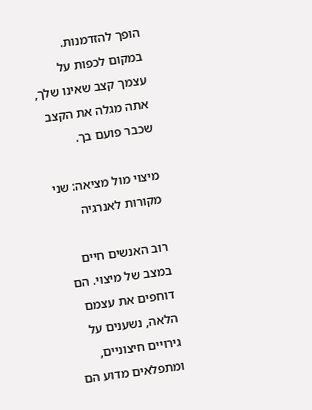הופך להזדמנות. במקום לכפות על עצמך קצב שאינו שלך, אתה מגלה את הקצב שכבר פועם בך.

מיצוי מול מציאה: שני מקורות לאנרגיה

רוב האנשים חיים במצב של מיצוי. הם דוחפים את עצמם הלאה, נשענים על גירויים חיצוניים, ומתפלאים מדוע הם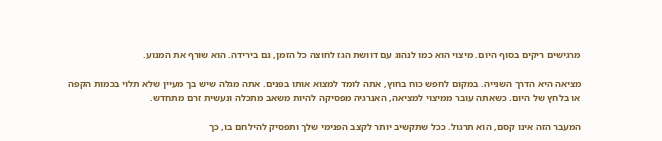מרגישים ריקים בסוף היום. מיצוי הוא כמו לנהוג עם דוושת הגז לחוצה כל הזמן, גם בירידה. הוא שורף את המנוע.

מציאה היא הדרך השנייה. במקום לחפש כוח בחוץ, אתה לומד למצוא אותו בפנים. אתה מגלה שיש בך מעיין שלא תלוי בכמות הקפה או בלחץ של היום. כשאתה עובר ממיצוי למציאה, האנרגיה מפסיקה להיות משאב מתכלה ונעשית זרם מתחדש.

המעבר הזה אינו קסם, הוא תרגול. ככל שתקשיב יותר לקצב הפנימי שלך ותפסיק להילחם בו, כך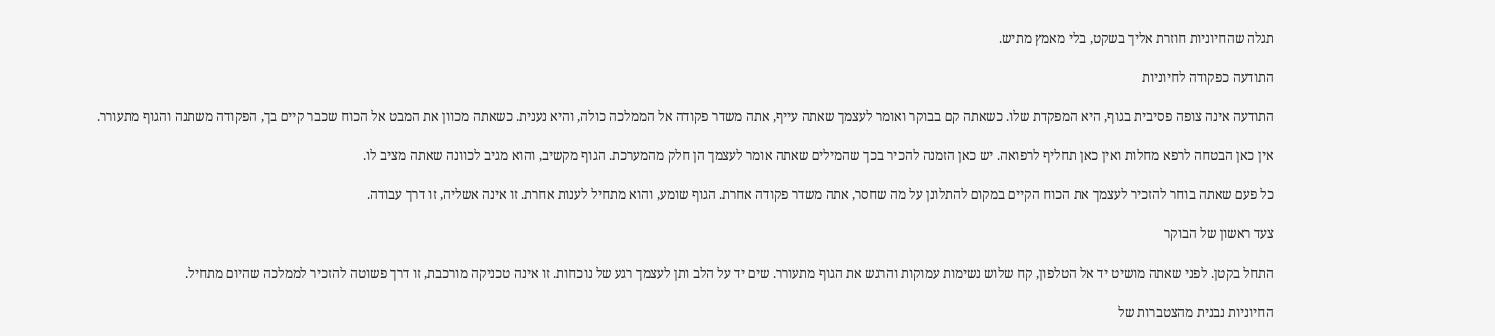תגלה שהחיוניות חוזרת אליך בשקט, בלי מאמץ מתיש.

התודעה כפקודה לחיוניות

התודעה אינה צופה פסיבית בגוף, היא המפקדת שלו. כשאתה קם בבוקר ואומר לעצמך שאתה עייף, אתה משדר פקודה אל הממלכה כולה, והיא נענית. כשאתה מכוון את המבט אל הכוח שכבר קיים בך, הפקודה משתנה והגוף מתעורר.

אין כאן הבטחה לרפא מחלות ואין כאן תחליף לרפואה. יש כאן הזמנה להכיר בכך שהמילים שאתה אומר לעצמך הן חלק מהמערכת. הגוף מקשיב, והוא מגיב לכוונה שאתה מציב לו.

כל פעם שאתה בוחר להזכיר לעצמך את הכוח הקיים במקום להתלונן על מה שחסר, אתה משדר פקודה אחרת. הגוף שומע, והוא מתחיל לענות אחרת. זו אינה אשליה, זו דרך עבודה.

צעד ראשון של הבוקר

התחל בקטן. לפני שאתה מושיט יד אל הטלפון, קח שלוש נשימות עמוקות והרגש את הגוף מתעורר. שים יד על הלב ותן לעצמך רגע של נוכחות. זו אינה טכניקה מורכבת, זו דרך פשוטה להזכיר לממלכה שהיום מתחיל.

החיוניות נבנית מהצטברות של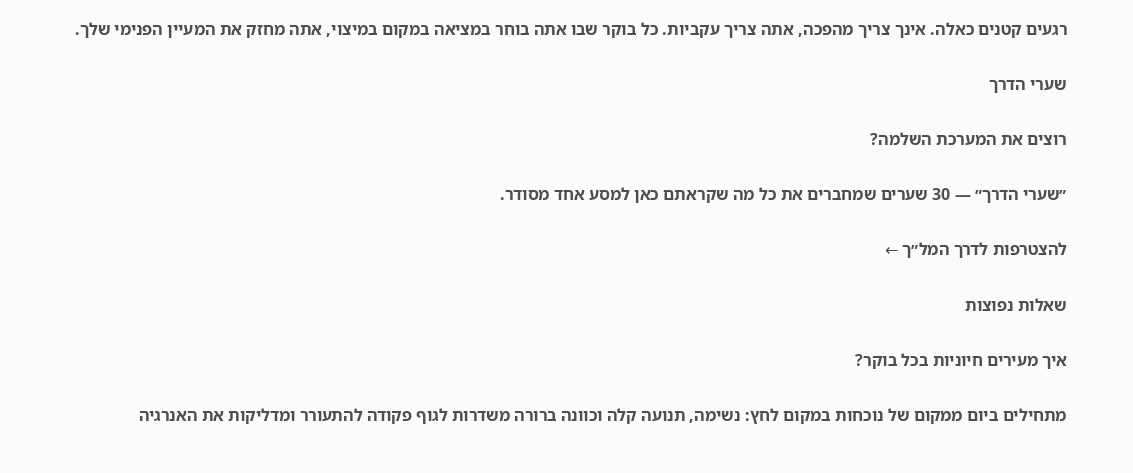רגעים קטנים כאלה. אינך צריך מהפכה, אתה צריך עקביות. כל בוקר שבו אתה בוחר במציאה במקום במיצוי, אתה מחזק את המעיין הפנימי שלך.

שערי הדרך

רוצים את המערכת השלמה?

״שערי הדרך״ — 30 שערים שמחברים את כל מה שקראתם כאן למסע אחד מסודר.

להצטרפות לדרך המל״ך ←

שאלות נפוצות

איך מעירים חיוניות בכל בוקר?

מתחילים ביום ממקום של נוכחות במקום לחץ: נשימה, תנועה קלה וכוונה ברורה משדרות לגוף פקודה להתעורר ומדליקות את האנרגיה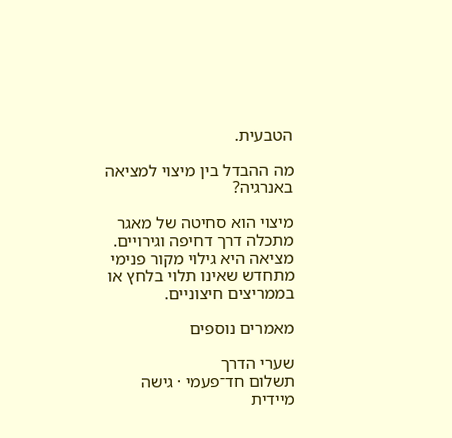הטבעית.

מה ההבדל בין מיצוי למציאה באנרגיה?

מיצוי הוא סחיטה של מאגר מתכלה דרך דחיפה וגירויים. מציאה היא גילוי מקור פנימי מתחדש שאינו תלוי בלחץ או בממריצים חיצוניים.

מאמרים נוספים

שערי הדרך
תשלום חד־פעמי · גישה מיידית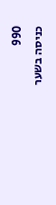990
כניסה בשער